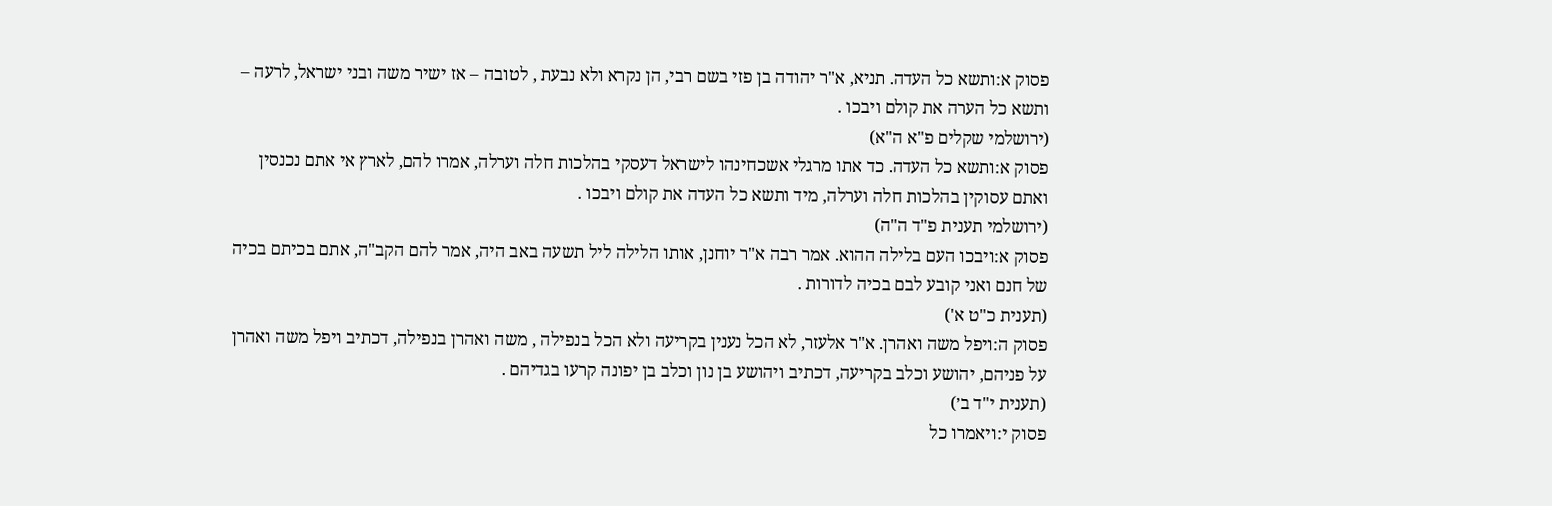פסוק א:ותשא כל העדה. תניא, א"ר יהודה בן פזי בשם רבי, הן נקרא ולא נבעת , לטובה – אז ישיר משה ובני ישראל, לרעה – ותשא כל הערה את קולם ויבכו .
(ירושלמי שקלים פ"א ה"א)
פסוק א:ותשא כל העדה. כד אתו מרגלי אשכחינהו לישראל דעסקי בהלכות חלה וערלה, אמרו להם, לארץ אי אתם נכנסין ואתם עסוקין בהלכות חלה וערלה, מיד ותשא כל העדה את קולם ויבכו .
(ירושלמי תענית פ"ד ה"ה)
פסוק א:ויבכו העם בלילה ההוא. אמר רבה א"ר יוחנן, אותו הלילה ליל תשעה באב היה, אמר להם הקב"ה, אתם בכיתם בכיה של חנם ואני קובע לבם בכיה לדורות .
(תענית כ"ט א')
פסוק ה:ויפל משה ואהרן. א"ר אלעזר, לא הכל נענין בקריעה ולא הכל בנפילה , משה ואהרן בנפילה, דכתיב ויפל משה ואהרן על פניהם, יהושע וכלב בקריעה, דכתיב ויהושע בן נון וכלב בן יפונה קרעו בגדיהם .
(תענית י"ד ב׳)
פסוק י:ויאמרו כל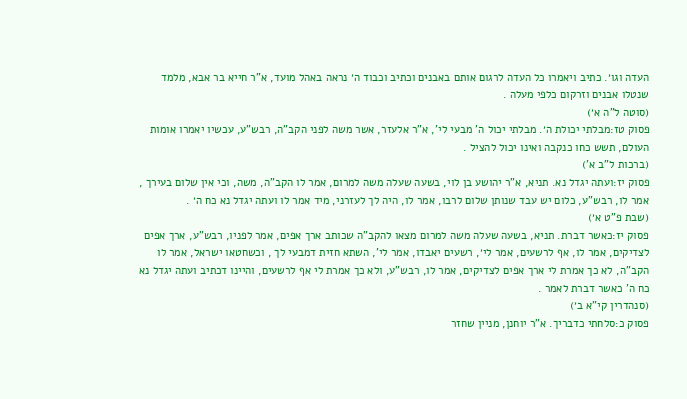העדה וגו׳. כתיב ויאמרו כל העדה לרגום אותם באבנים וכתיב וכבוד ה׳ נראה באהל מועד, א"ר חייא בר אבא, מלמד שנטלו אבנים וזרקום כלפי מעלה .
(סוטה ל"ה א׳)
פסוק טז:מבלתי יכולת ה׳. מבלתי יכול ה' מבעי לי', א"ר אלעזר, אשר משה לפני הקב"ה, רבש"ע, עכשיו יאמרו אומות העולם, תשש כחו כנקבה ואינו יכול להציל .
(ברכות ל"ב א')
פסוק יז:ועתה יגדל נא. תניא, א"ר יהושע בן לוי, בשעה שעלה משה למרום, אמר לו הקב"ה, משה, וכי אין שלום בעירך , אמר לו, רבש"ע, כלום יש עבד שנותן שלום לרבו, אמר לו, היה לך לעזרני, מיד אמר לו ועתה יגדל נא כח ה׳ .
(שבת פ"ט א׳)
פסוק יז:כאשר דברת. תניא, בשעה שעלה משה למרום מצאו להקב"ה שכותב ארך אפים, אמר לפניו, רבש"ע, ארך אפים לצדיקים, אמר לו, אף לרשעים, אמר לי׳, רשעים יאבדו, אמר לי', השתא חזית דמבעי לך , וכשחטאו ישראל, אמר לו הקב"ה, לא כך אמרת לי ארך אפים לצדיקים, אמר לו, רבש"ע, ולא כך אמרת לי אף לרשעים, והיינו דכתיב ועתה יגדל נא כח ה' כאשר דברת לאמר .
(סנהדרין קי"א ב׳)
פסוק כ:סלחתי כדבריך. א"ר יוחנן, מניין שחזר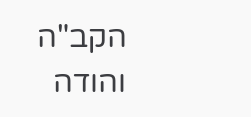הקב"ה והודה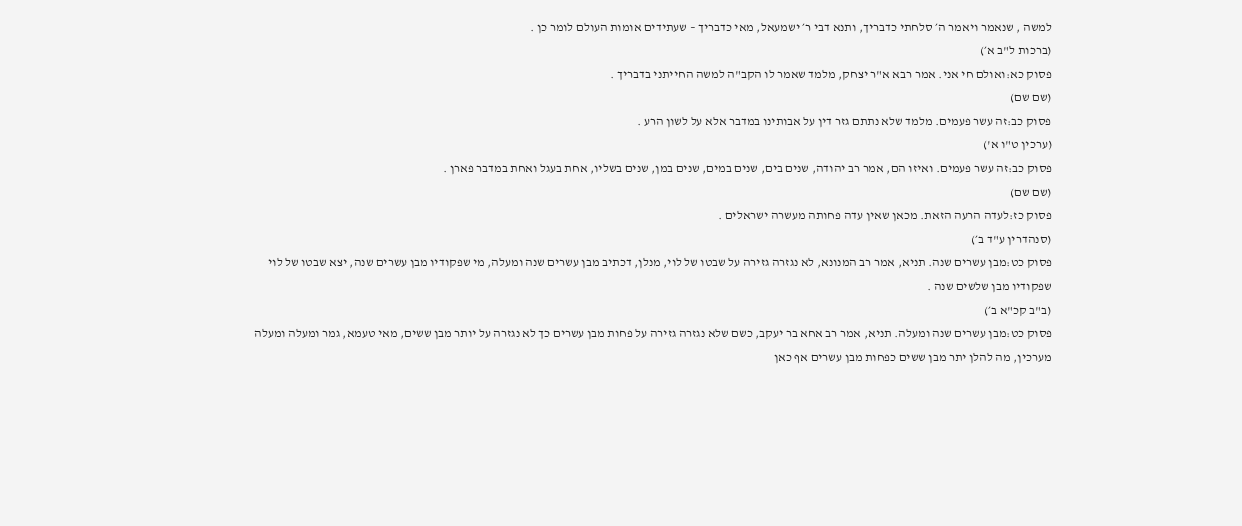למשה , שנאמר ויאמר ה׳ סלחתי כדבריך, ותנא דבי ר׳ ישמעאל, מאי כדבריך – שעתידים אומות העולם לומר כן .
(ברכות ל"ב א׳)
פסוק כא:ואולם חי אני. אמר רבא א"ר יצחק, מלמד שאמר לו הקב"ה למשה החייתני בדבריך .
(שם שם)
פסוק כב:זה עשר פעמים. מלמד שלא נתתם גזר דין על אבותינו במדבר אלא על לשון הרע .
(ערכין ט"ו א')
פסוק כב:זה עשר פעמים. ואיזו הם, אמר רב יהודה, שנים בים, שנים במים, שנים במן, שנים בשליו, אחת בעגל ואחת במדבר פארן .
(שם שם)
פסוק כז:לעדה הרעה הזאת. מכאן שאין עדה פחותה מעשרה ישראלים .
(סנהדרין ע"ד ב׳)
פסוק כט:מבן עשרים שנה. תניא, אמר רב המנונא, לא נגזרה גזירה על שבטו של לוי, מנלן, דכתיב מבן עשרים שנה ומעלה, מי שפקודיו מבן עשרים שנה, יצא שבטו של לוי שפקודיו מבן שלשים שנה .
(ב"ב קכ"א ב׳)
פסוק כט:מבן עשרים שנה ומעלה. תניא, אמר רב אחא בר יעקב, כשם שלא נגזרה גזירה על פחות מבן עשרים כך לא נגזרה על יותר מבן ששים, מאי טעמא, גמר ומעלה ומעלה מערכין, מה להלן יתר מבן ששים כפחות מבן עשרים אף כאן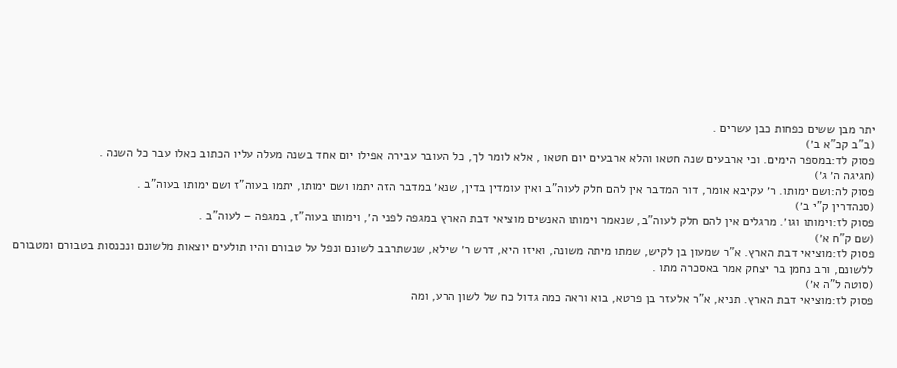יתר מבן ששים כפחות כבן עשרים .
(ב"ב קכ"א ב׳)
פסוק לד:במספר הימים. וכי ארבעים שנה חטאו והלא ארבעים יום חטאו , אלא לומר לך, כל העובר עבירה אפילו יום אחד בשנה מעלה עליו הכתוב כאלו עבר כל השנה .
(חגיגה ה׳ ג׳)
פסוק לה:ושם ימותו. ר׳ עקיבא אומר, דור המדבר אין להם חלק לעוה"ב ואין עומדין בדין, שנא׳ במדבר הזה יתמו ושם ימותו, יתמו בעוה"ז ושם ימותו בעוה"ב .
(סנהדרין ק"י ב׳)
פסוק לז:וימותו וגו׳. מרגלים אין להם חלק לעוה"ב, שנאמר וימותו האנשים מוציאי דבת הארץ במגפה לפני ה׳, וימותו בעוה"ז, במגפה – לעוה"ב .
(שם ק"ח א׳)
פסוק לז:מוציאי דבת הארץ. א"ר שמעון בן לקיש, שמתו מיתה משונה, ואיזו היא, דרש ר׳ שילא, שנשתרבב לשונם ונפל על טבורם והיו תולעים יוצאות מלשונם ונכנסות בטבורם ומטבורם ללשונם, ורב נחמן בר יצחק אמר באסכרה מתו .
(סוטה ל"ה א׳)
פסוק לז:מוציאי דבת הארץ. תניא, א"ר אלעזר בן פרטא, בוא וראה כמה גדול כח של לשון הרע, ומה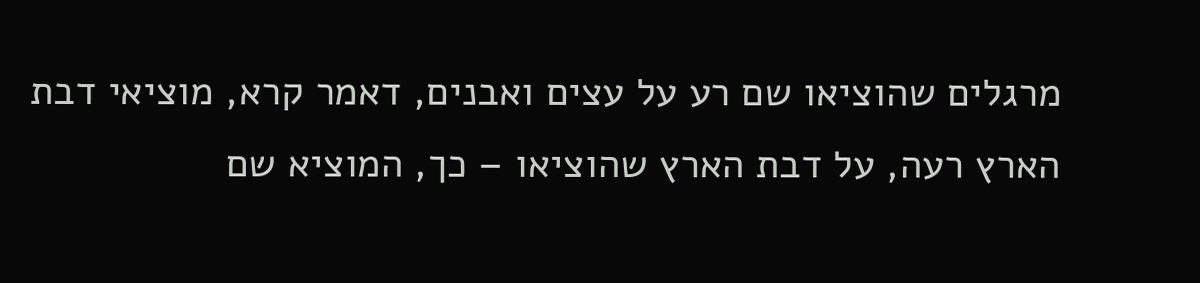מרגלים שהוציאו שם רע על עצים ואבנים, דאמר קרא, מוציאי דבת הארץ רעה, על דבת הארץ שהוציאו – כך, המוציא שם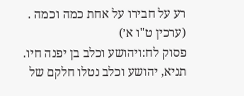רע על חבירו על אחת כמה וכמה .
(ערכין ט"ו א׳)
פסוק לח:ויהושע וכלב בן יפנה חיו. תניא, יהושע וכלב נטלו חלקם של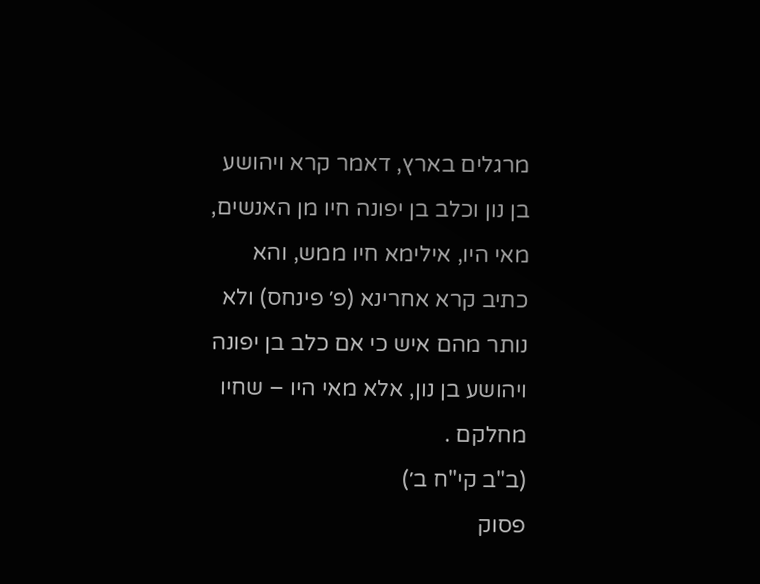מרגלים בארץ, דאמר קרא ויהושע בן נון וכלב בן יפונה חיו מן האנשים, מאי היו, אילימא חיו ממש, והא כתיב קרא אחרינא (פ׳ פינחס) ולא נותר מהם איש כי אם כלב בן יפונה ויהושע בן נון, אלא מאי היו – שחיו מחלקם .
(ב"ב קי"ח ב׳)
פסוק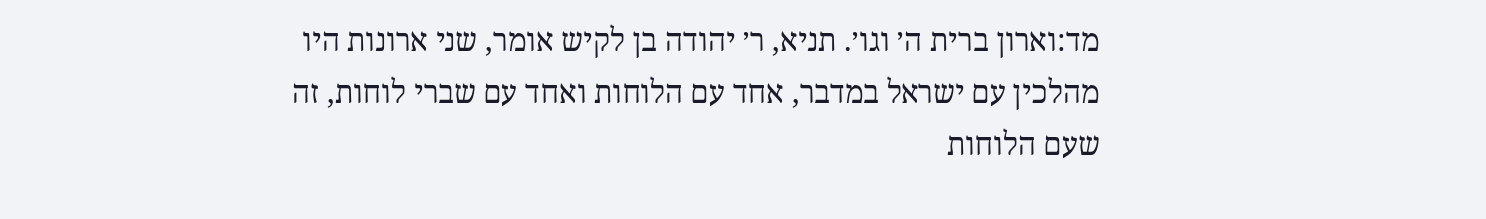מד:וארון ברית ה׳ וגו׳. תניא, ר׳ יהודה בן לקיש אומר, שני ארונות היו מהלכין עם ישראל במדבר, אחד עם הלוחות ואחד עם שברי לוחות, זה שעם הלוחות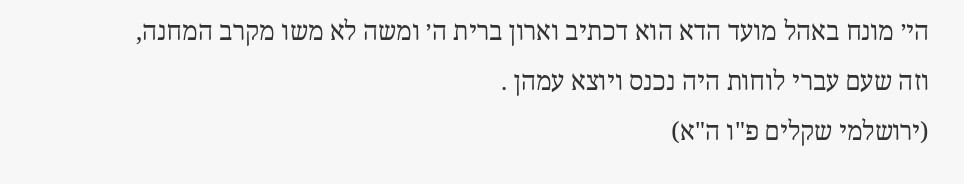הי׳ מונח באהל מועד הדא הוא דכתיב וארון ברית ה׳ ומשה לא משו מקרב המחנה, וזה שעם עברי לוחות היה נכנס ויוצא עמהן .
(ירושלמי שקלים פ"ו ה"א)